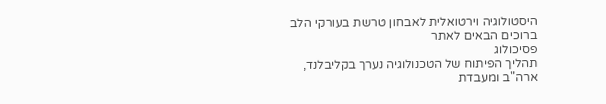היסטולוגיה וירטואלית לאבחון טרשת בעורקי הלב ברוכים הבאים לאתר
פסיכולוג
תהליך הפיתוח של הטכנולוגיה נערך בקליבלנד, ארה"ב ומעבדת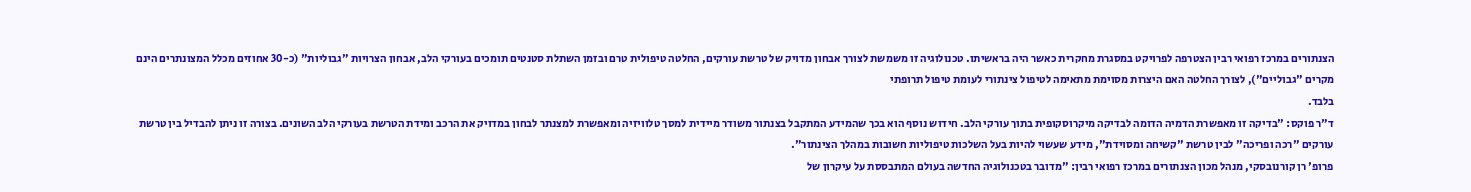הצנתורים במרכז רפואי רבין הצטרפה לפרויקט במסגרת מחקרית כאשר היה בראשיתו. טכנולוגיה זו משמשת לצורך אבחון מדויק של טרשת עורקים, החלטה טיפולית טרם ובזמן השתלת סטנטים תומכים בעורקי הלב, אבחון הצרויות "גבוליות" (כ-30 אחוזים מכלל המצונתרים הינם מקרים "גבוליים"), לצורך החלטה האם היצרות מסוימת מתאימה לטיפול צינתורי לעומת טיפול תרופתי
בלבד.
ד"ר פוקס: "בדיקה זו מאפשרת הדמיה הדומה לבדיקה מיקרוסקופית בתוך עורקי הלב. חידוש נוסף הוא בכך שהמידע המתקבל בצנתור משודר מיידית למסך טלוויזיה ומאפשרת למצנתר לבחון במדויק את הרכב ומידת הטרשת בעורקי הלב השונים. בצורה זו ניתן להבדיל בין טרשת עורקים "רכה ופריכה" לבין טרשת "קשיחה ומסוידת", מידע שעשוי להיות בעל השלכות טיפוליות חשובות במהלך הצינתור".
פרופ' רן קורנובסקי, מנהל מכון הצנתורים במרכז רפואי רבין: "מדובר בטכנולוגיה החדשה בעולם המתבססת על עיקרון של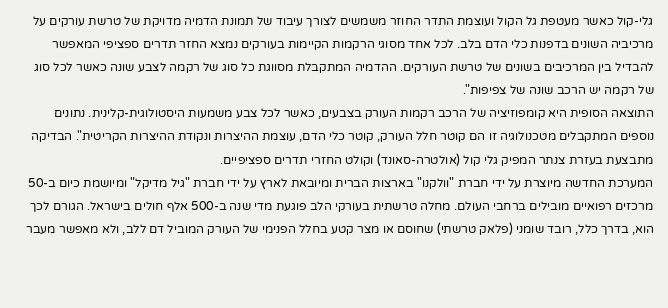גלי-קול כאשר מעטפת גל הקול ועוצמת התדר החוזר משמשים לצורך עיבוד של תמונת הדמיה מדויקת של טרשת עורקים על מרכיביה השונים בדפנות כלי הדם בלב. לכל אחד מסוגי הרקמות הקיימות בעורקים נמצא החזר תדרים ספציפי המאפשר להבדיל בין המרכיבים בשונים של טרשת העורקים. ההדמיה המתקבלת מסווגת כל סוג של רקמה לצבע שונה כאשר לכל סוג של רקמה יש הרכב שונה של צפיפות".
התוצאה הסופית היא קומפוזיציה של הרכב רקמות העורק בצבעים, כאשר לכל צבע משמעות היסטולוגית-קלינית. נתונים נוספים המתקבלים מטכנולוגיה זו הם קוטר חלל העורק, קוטר כלי הדם, עוצמת ההיצרות ונקודת ההיצרות הקריטית". הבדיקה מתבצעת בעזרת צנתר המפיק גלי קול (אולטרה-סאונד) וקולט החזרי תדרים ספציפיים.
המערכת החדשה מיוצרת על ידי חברת "וולקנו" בארצות הברית ומיובאת לארץ על ידי חברת "גיל מדיקל" ומיושמת כיום ב-50 מרכזים רפואיים מובילים ברחבי העולם. מחלה טרשתית בעורקי הלב פוגעת מדי שנה ב-500 אלף חולים בישראל. הגורם לכך הוא, בדרך כלל, רובד שומני (פלאק טרשתי) שחוסם או מצר קטע בחלל הפנימי של העורק המוביל דם ללב, ולא מאפשר מעבר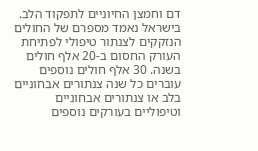דם וחמצן החיוניים לתפקוד הלב.
בישראל נאמד מספרם של החולים הנזקקים לצנתור טיפולי לפתיחת העורק החסום ב-20 אלף חולים בשנה. 30 אלף חולים נוספים עוברים כל שנה צנתורים אבחוניים בלב או צנתורים אבחוניים וטיפוליים בעורקים נוספים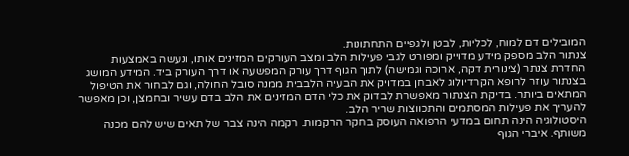המובילים דם למוח, לכליות, לבטן ולגפיים התחתונות.
צנתור הלב מספק מידע מדוייק ומפורט לגבי פעילות הלב ומצב העורקים המזינים אותו, ונעשה באמצעות החדרת צנתר (צינורית דקה, ארוכה וגמישה) לתוך הגוף דרך עורק המפשעה או דרך העורק ביד. המידע המושג בצנתור עוזר לרופא הקרדיולוג לאבחן במדויק את הבעיה הלבבית ממנה סובל החולה, וגם לבחור את הטיפול המתאים ביותר. בדיקת הצנתור מאפשרת לבדוק את כלי הדם המזינים את הלב בדם עשיר ובחמצן, וכן מאפשר להעריך את פעילות המסתמים והתכווצות שריר הלב.
היסטולוגיה הינה תחום במדעי הרפואה העוסק בחקר הרקמות. רקמה הינה צבר של תאים שיש להם מכנה משותף. איברי הגוף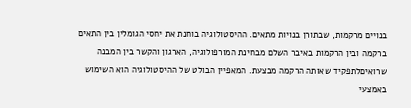בנויים מרקמות, שבתורן בנויות מתאים. ההיסטולוגיה בוחנת את יחסי הגומלין בין התאים ברקמה ובין הרקמות באיבר השלם מבחינת המורפולוגיה, הארגון והקשר בין המבנה שרואיםלתפקיד שאותה הרקמה מבצעת. המאפיין הבולט של ההיסטולוגיה הוא השימוש באמצעי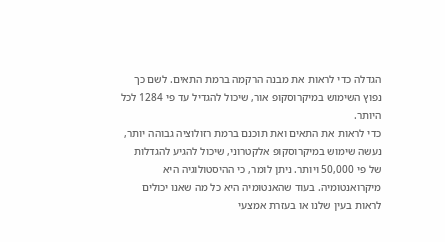הגדלה כדי לראות את מבנה הרקמה ברמת התאים. לשם כך נפוץ השימוש במיקרוסקופ אור, שיכול להגדיל עד פי 1284 לכל היותר.
כדי לראות את התאים ואת תוכנם ברמת רזולוציה גבוהה יותר, נעשה שימוש במיקרוסקופ אלקטרוני, שיכול להגיע להגדלות של פי 50,000 ויותר. ניתן לומר, כי ההיסטולוגיה היא מיקרואנטומיה. בעוד שהאנטומיה היא כל מה שאנו יכולים לראות בעין שלנו או בעזרת אמצעי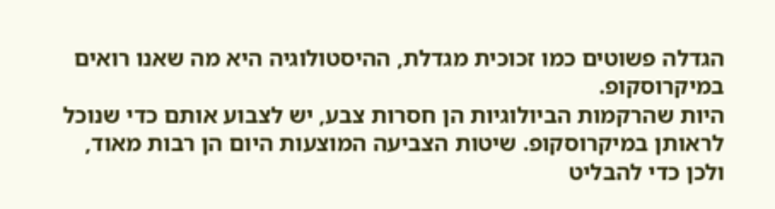הגדלה פשוטים כמו זכוכית מגדלת, ההיסטולוגיה היא מה שאנו רואים במיקרוסקופ.
היות שהרקמות הביולוגיות הן חסרות צבע, יש לצבוע אותם כדי שנוכל לראותן במיקרוסקופ. שיטות הצביעה המוצעות היום הן רבות מאוד, ולכן כדי להבליט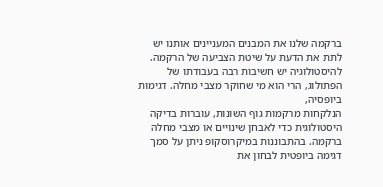ברקמה שלנו את המבנים המעניינים אותנו יש לתת את הדעת על שיטת הצביעה של הרקמה. להיסטולוגיה יש חשיבות רבה בעבודתו של הפתולוג, הרי הוא מי שחוקר מצבי מחלה. דגימות ביופסיה,
הנלקחות מרקמות גוף השונות, עוברות בדיקה היסטולוגית כדי לאבחן שינויים או מצבי מחלה ברקמה. בהתבוננות במיקרוסקופ ניתן על סמך דגימה ביופטית לבחון את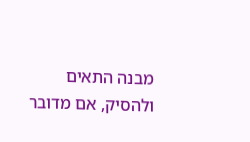מבנה התאים ולהסיק, אם מדובר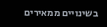בשינויים ממאירים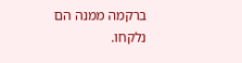ברקמה ממנה הם נלקחו.